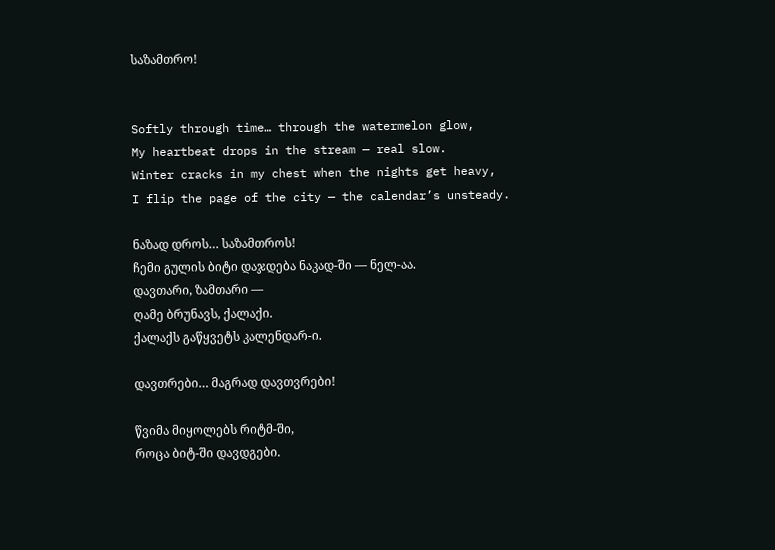საზამთრო!


Softly through time… through the watermelon glow,
My heartbeat drops in the stream — real slow.
Winter cracks in my chest when the nights get heavy,
I flip the page of the city — the calendar’s unsteady.

ნაზად დროს… საზამთროს!
ჩემი გულის ბიტი დაჯდება ნაკად-ში — ნელ-აა.
დავთარი, ზამთარი —
ღამე ბრუნავს, ქალაქი.
ქალაქს გაწყვეტს კალენდარ-ი.

დავთრები… მაგრად დავთვრები!

წვიმა მიყოლებს რიტმ-ში,
როცა ბიტ-ში დავდგები.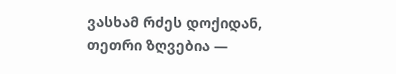ვასხამ რძეს დოქიდან,
თეთრი ზღვებია —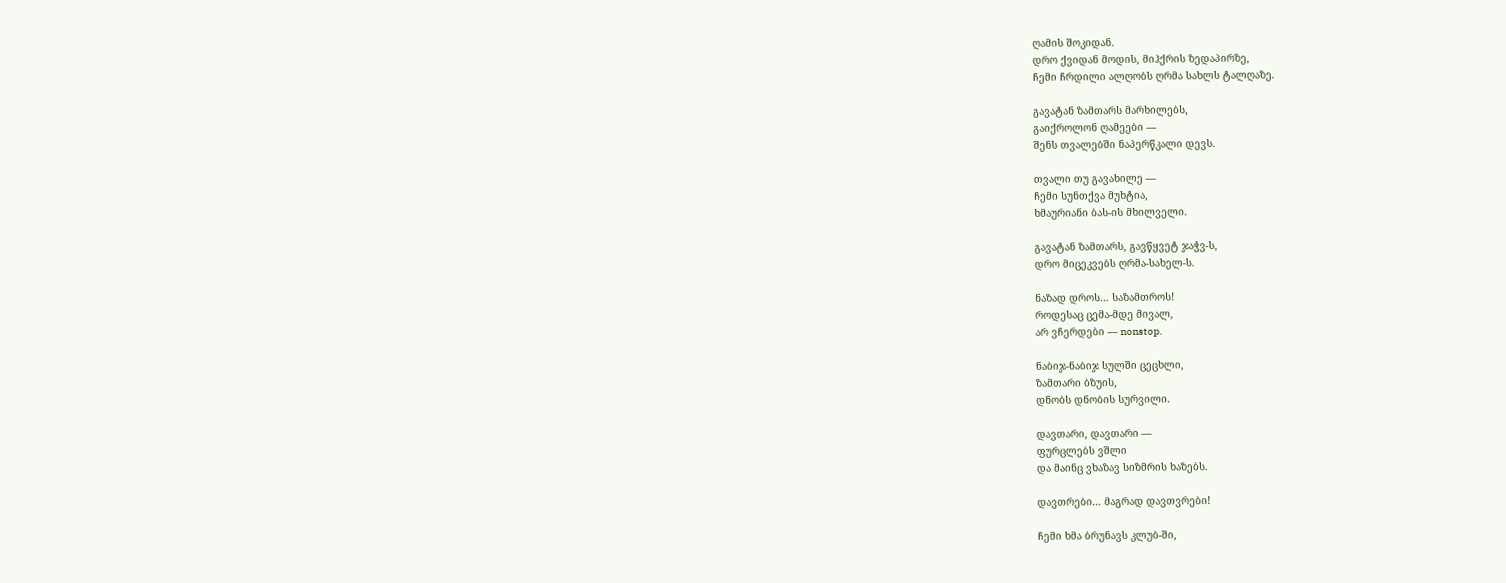ღამის შოკიდან.
დრო ქვიდან მოდის, მიჰქრის ზედაპირზე,
ჩემი ჩრდილი ალღობს ღრმა სახლს ტალღაზე.

გავატან ზამთარს მარხილებს,
გაიქროლონ ღამეები —
შენს თვალებში ნაპერწკალი დევს.

თვალი თუ გავახილე —
ჩემი სუნთქვა მუხტია,
ხმაურიანი ბას-ის მხილველი.

გავატან ზამთარს, გავწყვეტ ჯაჭვ-ს,
დრო მიცეკვებს ღრმა-სახელ-ს.

ნაზად დროს… საზამთროს!
როდესაც ცემა-მდე მივალ,
არ ვჩერდები — nonstop.

ნაბიჯ-ნაბიჯ სულში ცეცხლი,
ზამთარი ბზუის,
დნობს დნობის სურვილი.

დავთარი, დავთარი —
ფურცლებს ვშლი
და მაინც ვხაზავ სიზმრის ხაზებს.

დავთრები… მაგრად დავთვრები!

ჩემი ხმა ბრუნავს კლუბ-ში,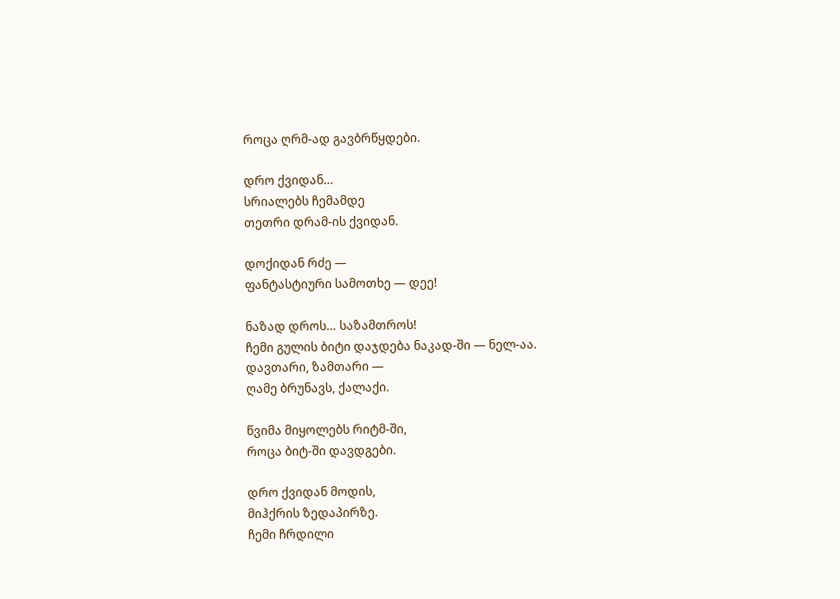როცა ღრმ-ად გავბრწყდები.

დრო ქვიდან…
სრიალებს ჩემამდე
თეთრი დრამ-ის ქვიდან.

დოქიდან რძე —
ფანტასტიური სამოთხე — დეე!

ნაზად დროს… საზამთროს!
ჩემი გულის ბიტი დაჯდება ნაკად-ში — ნელ-აა.
დავთარი, ზამთარი —
ღამე ბრუნავს, ქალაქი.

წვიმა მიყოლებს რიტმ-ში,
როცა ბიტ-ში დავდგები.

დრო ქვიდან მოდის,
მიჰქრის ზედაპირზე.
ჩემი ჩრდილი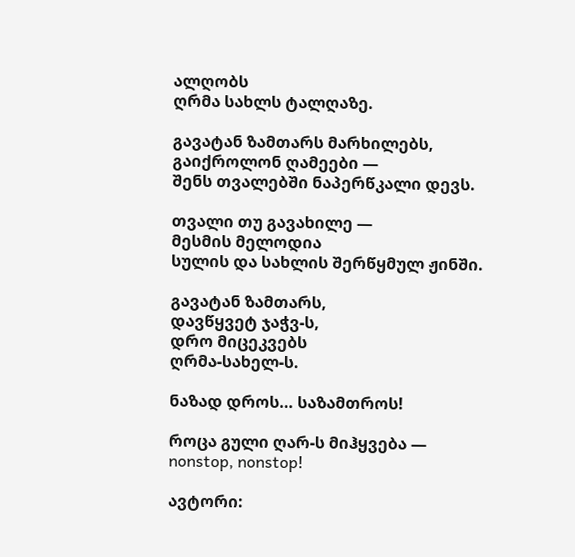ალღობს
ღრმა სახლს ტალღაზე.

გავატან ზამთარს მარხილებს,
გაიქროლონ ღამეები —
შენს თვალებში ნაპერწკალი დევს.

თვალი თუ გავახილე —
მესმის მელოდია
სულის და სახლის შერწყმულ ჟინში.

გავატან ზამთარს,
დავწყვეტ ჯაჭვ-ს,
დრო მიცეკვებს
ღრმა-სახელ-ს.

ნაზად დროს… საზამთროს!

როცა გული ღარ-ს მიჰყვება —
nonstop, nonstop!

ავტორი: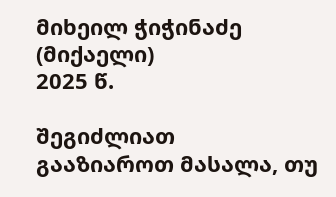მიხეილ ჭიჭინაძე (მიქაელი)
2025 წ.

შეგიძლიათ გააზიაროთ მასალა, თუ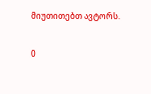მიუთითებთ ავტორს.

0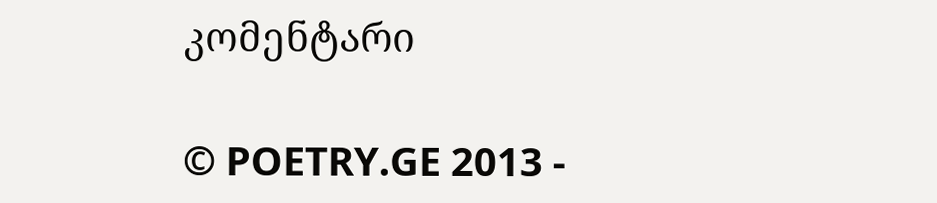კომენტარი

© POETRY.GE 2013 -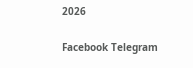2026

Facebook Telegram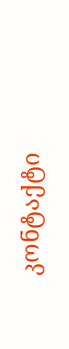კონტაქტი